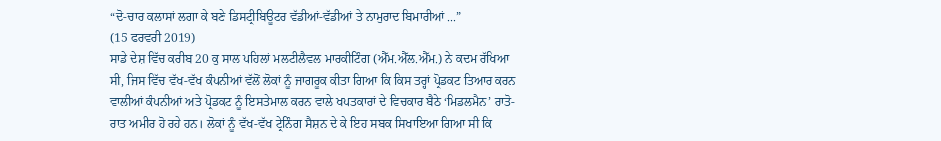“ਦੋ-ਚਾਰ ਕਲਾਸਾਂ ਲਗਾ ਕੇ ਬਣੇ ਡਿਸਟ੍ਰੀਬਿਊਟਰ ਵੱਡੀਆਂ-ਵੱਡੀਆਂ ਤੇ ਨਾਮੁਰਾਦ ਬਿਮਾਰੀਆਂ ...”
(15 ਫਰਵਰੀ 2019)
ਸਾਡੇ ਦੇਸ਼ ਵਿੱਚ ਕਰੀਬ 20 ਕੁ ਸਾਲ ਪਹਿਲਾਂ ਮਲਟੀਲੈਵਲ ਮਾਰਕੀਟਿੰਗ (ਐੱਮ.ਐੱਲ.ਐੱਮ.) ਨੇ ਕਦਮ ਰੱਖਿਆ ਸੀ, ਜਿਸ ਵਿੱਚ ਵੱਖ-ਵੱਖ ਕੰਪਨੀਆਂ ਵੱਲੋਂ ਲੋਕਾਂ ਨੂੰ ਜਾਗਰੂਕ ਕੀਤਾ ਗਿਆ ਕਿ ਕਿਸ ਤਰ੍ਹਾਂ ਪ੍ਰੋਡਕਟ ਤਿਆਰ ਕਰਨ ਵਾਲੀਆਂ ਕੰਪਨੀਆਂ ਅਤੇ ਪ੍ਰੋਡਕਟ ਨੂੰ ਇਸਤੇਮਾਲ ਕਰਨ ਵਾਲੇ ਖਪਤਕਾਰਾਂ ਦੇ ਵਿਚਕਾਰ ਬੈਠੇ ‘ਮਿਡਲਮੈਨ’ ਰਾਤੋ-ਰਾਤ ਅਮੀਰ ਹੋ ਰਹੇ ਹਨ। ਲੋਕਾਂ ਨੂੰ ਵੱਖ-ਵੱਖ ਟ੍ਰੇਨਿੰਗ ਸੈਸ਼ਨ ਦੇ ਕੇ ਇਹ ਸਬਕ ਸਿਖਾਇਆ ਗਿਆ ਸੀ ਕਿ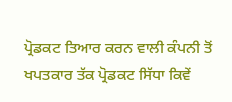ਪ੍ਰੋਡਕਟ ਤਿਆਰ ਕਰਨ ਵਾਲੀ ਕੰਪਨੀ ਤੋਂ ਖਪਤਕਾਰ ਤੱਕ ਪ੍ਰੋਡਕਟ ਸਿੱਧਾ ਕਿਵੇਂ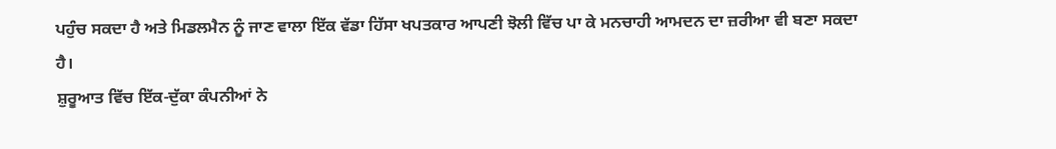ਪਹੁੰਚ ਸਕਦਾ ਹੈ ਅਤੇ ਮਿਡਲਮੈਨ ਨੂੰ ਜਾਣ ਵਾਲਾ ਇੱਕ ਵੱਡਾ ਹਿੱਸਾ ਖਪਤਕਾਰ ਆਪਣੀ ਝੋਲੀ ਵਿੱਚ ਪਾ ਕੇ ਮਨਚਾਹੀ ਆਮਦਨ ਦਾ ਜ਼ਰੀਆ ਵੀ ਬਣਾ ਸਕਦਾ ਹੈ।
ਸ਼ੁਰੂਆਤ ਵਿੱਚ ਇੱਕ-ਦੁੱਕਾ ਕੰਪਨੀਆਂ ਨੇ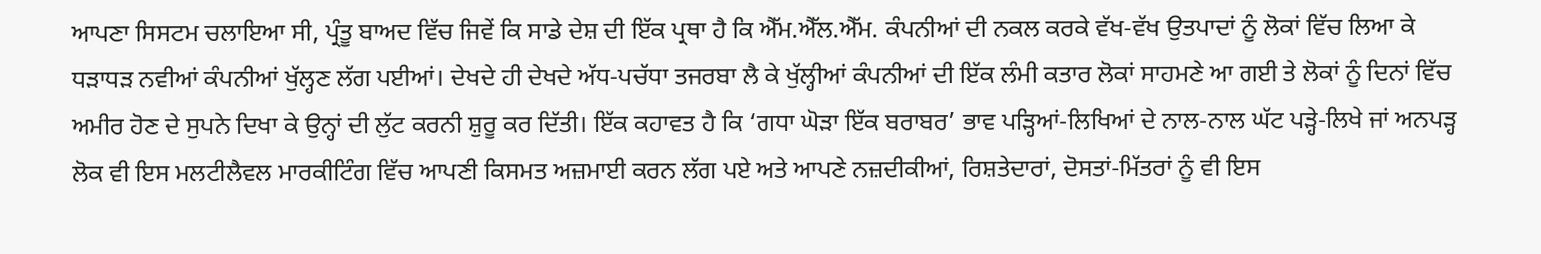ਆਪਣਾ ਸਿਸਟਮ ਚਲਾਇਆ ਸੀ, ਪ੍ਰੰਤੂ ਬਾਅਦ ਵਿੱਚ ਜਿਵੇਂ ਕਿ ਸਾਡੇ ਦੇਸ਼ ਦੀ ਇੱਕ ਪ੍ਰਥਾ ਹੈ ਕਿ ਐੱਮ.ਐੱਲ.ਐੱਮ. ਕੰਪਨੀਆਂ ਦੀ ਨਕਲ ਕਰਕੇ ਵੱਖ-ਵੱਖ ਉਤਪਾਦਾਂ ਨੂੰ ਲੋਕਾਂ ਵਿੱਚ ਲਿਆ ਕੇ ਧੜਾਧੜ ਨਵੀਆਂ ਕੰਪਨੀਆਂ ਖੁੱਲ੍ਹਣ ਲੱਗ ਪਈਆਂ। ਦੇਖਦੇ ਹੀ ਦੇਖਦੇ ਅੱਧ-ਪਚੱਧਾ ਤਜਰਬਾ ਲੈ ਕੇ ਖੁੱਲ੍ਹੀਆਂ ਕੰਪਨੀਆਂ ਦੀ ਇੱਕ ਲੰਮੀ ਕਤਾਰ ਲੋਕਾਂ ਸਾਹਮਣੇ ਆ ਗਈ ਤੇ ਲੋਕਾਂ ਨੂੰ ਦਿਨਾਂ ਵਿੱਚ ਅਮੀਰ ਹੋਣ ਦੇ ਸੁਪਨੇ ਦਿਖਾ ਕੇ ਉਨ੍ਹਾਂ ਦੀ ਲੁੱਟ ਕਰਨੀ ਸ਼ੁਰੂ ਕਰ ਦਿੱਤੀ। ਇੱਕ ਕਹਾਵਤ ਹੈ ਕਿ ‘ਗਧਾ ਘੋੜਾ ਇੱਕ ਬਰਾਬਰ’ ਭਾਵ ਪੜ੍ਹਿਆਂ-ਲਿਖਿਆਂ ਦੇ ਨਾਲ-ਨਾਲ ਘੱਟ ਪੜ੍ਹੇ-ਲਿਖੇ ਜਾਂ ਅਨਪੜ੍ਹ ਲੋਕ ਵੀ ਇਸ ਮਲਟੀਲੈਵਲ ਮਾਰਕੀਟਿੰਗ ਵਿੱਚ ਆਪਣੀ ਕਿਸਮਤ ਅਜ਼ਮਾਈ ਕਰਨ ਲੱਗ ਪਏ ਅਤੇ ਆਪਣੇ ਨਜ਼ਦੀਕੀਆਂ, ਰਿਸ਼ਤੇਦਾਰਾਂ, ਦੋਸਤਾਂ-ਮਿੱਤਰਾਂ ਨੂੰ ਵੀ ਇਸ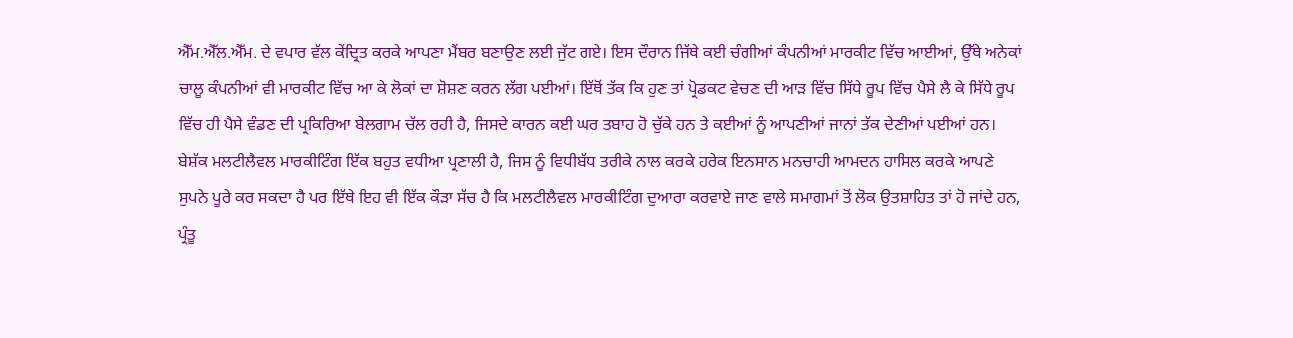ਐੱਮ.ਐੱਲ.ਐੱਮ. ਦੇ ਵਪਾਰ ਵੱਲ ਕੇਂਦ੍ਰਿਤ ਕਰਕੇ ਆਪਣਾ ਮੈਂਬਰ ਬਣਾਉਣ ਲਈ ਜੁੱਟ ਗਏ। ਇਸ ਦੌਰਾਨ ਜਿੱਥੇ ਕਈ ਚੰਗੀਆਂ ਕੰਪਨੀਆਂ ਮਾਰਕੀਟ ਵਿੱਚ ਆਈਆਂ, ਉੱਥੇ ਅਨੇਕਾਂ ਚਾਲੂ ਕੰਪਨੀਆਂ ਵੀ ਮਾਰਕੀਟ ਵਿੱਚ ਆ ਕੇ ਲੋਕਾਂ ਦਾ ਸ਼ੋਸ਼ਣ ਕਰਨ ਲੱਗ ਪਈਆਂ। ਇੱਥੋਂ ਤੱਕ ਕਿ ਹੁਣ ਤਾਂ ਪ੍ਰੋਡਕਟ ਵੇਚਣ ਦੀ ਆੜ ਵਿੱਚ ਸਿੱਧੇ ਰੂਪ ਵਿੱਚ ਪੈਸੇ ਲੈ ਕੇ ਸਿੱਧੇ ਰੂਪ ਵਿੱਚ ਹੀ ਪੈਸੇ ਵੰਡਣ ਦੀ ਪ੍ਰਕਿਰਿਆ ਬੇਲਗਾਮ ਚੱਲ ਰਹੀ ਹੈ, ਜਿਸਦੇ ਕਾਰਨ ਕਈ ਘਰ ਤਬਾਹ ਹੋ ਚੁੱਕੇ ਹਨ ਤੇ ਕਈਆਂ ਨੂੰ ਆਪਣੀਆਂ ਜਾਨਾਂ ਤੱਕ ਦੇਣੀਆਂ ਪਈਆਂ ਹਨ।
ਬੇਸ਼ੱਕ ਮਲਟੀਲੈਵਲ ਮਾਰਕੀਟਿੰਗ ਇੱਕ ਬਹੁਤ ਵਧੀਆ ਪ੍ਰਣਾਲੀ ਹੈ, ਜਿਸ ਨੂੰ ਵਿਧੀਬੱਧ ਤਰੀਕੇ ਨਾਲ ਕਰਕੇ ਹਰੇਕ ਇਨਸਾਨ ਮਨਚਾਹੀ ਆਮਦਨ ਹਾਸਿਲ ਕਰਕੇ ਆਪਣੇ ਸੁਪਨੇ ਪੂਰੇ ਕਰ ਸਕਦਾ ਹੈ ਪਰ ਇੱਥੇ ਇਹ ਵੀ ਇੱਕ ਕੌੜਾ ਸੱਚ ਹੈ ਕਿ ਮਲਟੀਲੈਵਲ ਮਾਰਕੀਟਿੰਗ ਦੁਆਰਾ ਕਰਵਾਏ ਜਾਣ ਵਾਲੇ ਸਮਾਗਮਾਂ ਤੋਂ ਲੋਕ ਉਤਸ਼ਾਹਿਤ ਤਾਂ ਹੋ ਜਾਂਦੇ ਹਨ, ਪ੍ਰੰਤੂ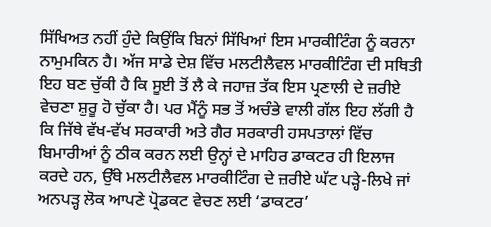ਸਿੱਖਿਅਤ ਨਹੀਂ ਹੁੰਦੇ ਕਿਉਂਕਿ ਬਿਨਾਂ ਸਿੱਖਿਆਂ ਇਸ ਮਾਰਕੀਟਿੰਗ ਨੂੰ ਕਰਨਾ ਨਾਮੁਮਕਿਨ ਹੈ। ਅੱਜ ਸਾਡੇ ਦੇਸ਼ ਵਿੱਚ ਮਲਟੀਲੈਵਲ ਮਾਰਕੀਟਿੰਗ ਦੀ ਸਥਿਤੀ ਇਹ ਬਣ ਚੁੱਕੀ ਹੈ ਕਿ ਸੂਈ ਤੋਂ ਲੈ ਕੇ ਜਹਾਜ਼ ਤੱਕ ਇਸ ਪ੍ਰਣਾਲੀ ਦੇ ਜ਼ਰੀਏ ਵੇਚਣਾ ਸ਼ੁਰੂ ਹੋ ਚੁੱਕਾ ਹੈ। ਪਰ ਮੈਂਨੂੰ ਸਭ ਤੋਂ ਅਚੰਭੇ ਵਾਲੀ ਗੱਲ ਇਹ ਲੱਗੀ ਹੈ ਕਿ ਜਿੱਥੇ ਵੱਖ-ਵੱਖ ਸਰਕਾਰੀ ਅਤੇ ਗੈਰ ਸਰਕਾਰੀ ਹਸਪਤਾਲਾਂ ਵਿੱਚ ਬਿਮਾਰੀਆਂ ਨੂੰ ਠੀਕ ਕਰਨ ਲਈ ਉਨ੍ਹਾਂ ਦੇ ਮਾਹਿਰ ਡਾਕਟਰ ਹੀ ਇਲਾਜ ਕਰਦੇ ਹਨ, ਉੱਥੇ ਮਲਟੀਲੈਵਲ ਮਾਰਕੀਟਿੰਗ ਦੇ ਜ਼ਰੀਏ ਘੱਟ ਪੜ੍ਹੇ-ਲਿਖੇ ਜਾਂ ਅਨਪੜ੍ਹ ਲੋਕ ਆਪਣੇ ਪ੍ਰੋਡਕਟ ਵੇਚਣ ਲਈ ‘ਡਾਕਟਰ’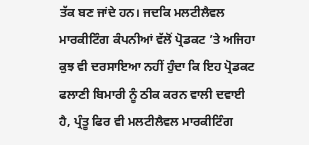ਤੱਕ ਬਣ ਜਾਂਦੇ ਹਨ। ਜਦਕਿ ਮਲਟੀਲੈਵਲ ਮਾਰਕੀਟਿੰਗ ਕੰਪਨੀਆਂ ਵੱਲੋਂ ਪ੍ਰੋਡਕਟ ’ਤੇ ਅਜਿਹਾ ਕੁਝ ਵੀ ਦਰਸਾਇਆ ਨਹੀਂ ਹੁੰਦਾ ਕਿ ਇਹ ਪ੍ਰੋਡਕਟ ਫਲਾਣੀ ਬਿਮਾਰੀ ਨੂੰ ਠੀਕ ਕਰਨ ਵਾਲੀ ਦਵਾਈ ਹੈ, ਪ੍ਰੰਤੂ ਫਿਰ ਵੀ ਮਲਟੀਲੈਵਲ ਮਾਰਕੀਟਿੰਗ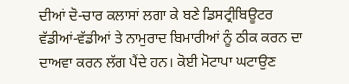ਦੀਆਂ ਦੋ-ਚਾਰ ਕਲਾਸਾਂ ਲਗਾ ਕੇ ਬਣੇ ਡਿਸਟ੍ਰੀਬਿਊਟਰ ਵੱਡੀਆਂ-ਵੱਡੀਆਂ ਤੇ ਨਾਮੁਰਾਦ ਬਿਮਾਰੀਆਂ ਨੂੰ ਠੀਕ ਕਰਨ ਦਾ ਦਾਅਵਾ ਕਰਨ ਲੱਗ ਪੈਂਦੇ ਹਨ। ਕੋਈ ਮੋਟਾਪਾ ਘਟਾਉਣ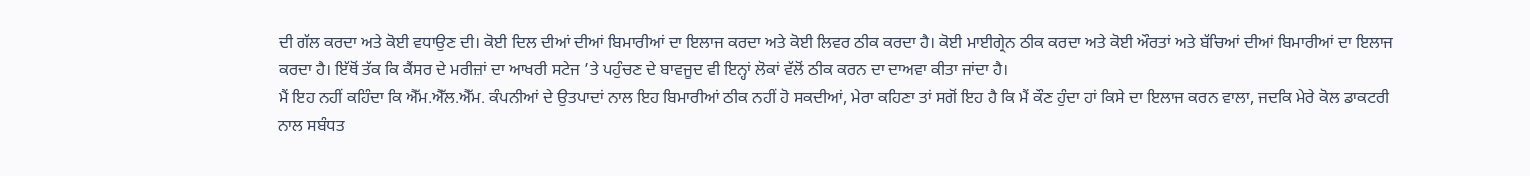ਦੀ ਗੱਲ ਕਰਦਾ ਅਤੇ ਕੋਈ ਵਧਾਉਣ ਦੀ। ਕੋਈ ਦਿਲ ਦੀਆਂ ਦੀਆਂ ਬਿਮਾਰੀਆਂ ਦਾ ਇਲਾਜ ਕਰਦਾ ਅਤੇ ਕੋਈ ਲਿਵਰ ਠੀਕ ਕਰਦਾ ਹੈ। ਕੋਈ ਮਾਈਗ੍ਰੇਨ ਠੀਕ ਕਰਦਾ ਅਤੇ ਕੋਈ ਔਰਤਾਂ ਅਤੇ ਬੱਚਿਆਂ ਦੀਆਂ ਬਿਮਾਰੀਆਂ ਦਾ ਇਲਾਜ ਕਰਦਾ ਹੈ। ਇੱਥੋਂ ਤੱਕ ਕਿ ਕੈਂਸਰ ਦੇ ਮਰੀਜ਼ਾਂ ਦਾ ਆਖਰੀ ਸਟੇਜ ’ਤੇ ਪਹੁੰਚਣ ਦੇ ਬਾਵਜੂਦ ਵੀ ਇਨ੍ਹਾਂ ਲੋਕਾਂ ਵੱਲੋਂ ਠੀਕ ਕਰਨ ਦਾ ਦਾਅਵਾ ਕੀਤਾ ਜਾਂਦਾ ਹੈ।
ਮੈਂ ਇਹ ਨਹੀਂ ਕਹਿੰਦਾ ਕਿ ਐੱਮ.ਐੱਲ.ਐੱਮ. ਕੰਪਨੀਆਂ ਦੇ ਉਤਪਾਦਾਂ ਨਾਲ ਇਹ ਬਿਮਾਰੀਆਂ ਠੀਕ ਨਹੀਂ ਹੋ ਸਕਦੀਆਂ, ਮੇਰਾ ਕਹਿਣਾ ਤਾਂ ਸਗੋਂ ਇਹ ਹੈ ਕਿ ਮੈਂ ਕੌਣ ਹੁੰਦਾ ਹਾਂ ਕਿਸੇ ਦਾ ਇਲਾਜ ਕਰਨ ਵਾਲਾ, ਜਦਕਿ ਮੇਰੇ ਕੋਲ ਡਾਕਟਰੀ ਨਾਲ ਸਬੰਧਤ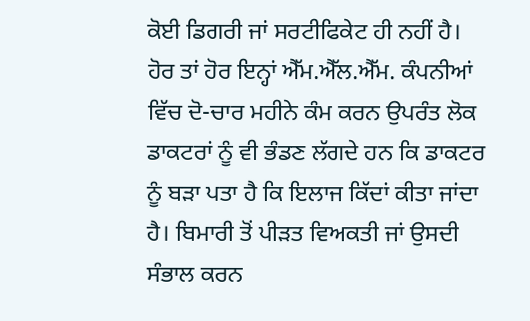ਕੋਈ ਡਿਗਰੀ ਜਾਂ ਸਰਟੀਫਿਕੇਟ ਹੀ ਨਹੀਂ ਹੈ। ਹੋਰ ਤਾਂ ਹੋਰ ਇਨ੍ਹਾਂ ਐੱਮ.ਐੱਲ.ਐੱਮ. ਕੰਪਨੀਆਂ ਵਿੱਚ ਦੋ-ਚਾਰ ਮਹੀਨੇ ਕੰਮ ਕਰਨ ਉਪਰੰਤ ਲੋਕ ਡਾਕਟਰਾਂ ਨੂੰ ਵੀ ਭੰਡਣ ਲੱਗਦੇ ਹਨ ਕਿ ਡਾਕਟਰ ਨੂੰ ਬੜਾ ਪਤਾ ਹੈ ਕਿ ਇਲਾਜ ਕਿੱਦਾਂ ਕੀਤਾ ਜਾਂਦਾ ਹੈ। ਬਿਮਾਰੀ ਤੋਂ ਪੀੜਤ ਵਿਅਕਤੀ ਜਾਂ ਉਸਦੀ ਸੰਭਾਲ ਕਰਨ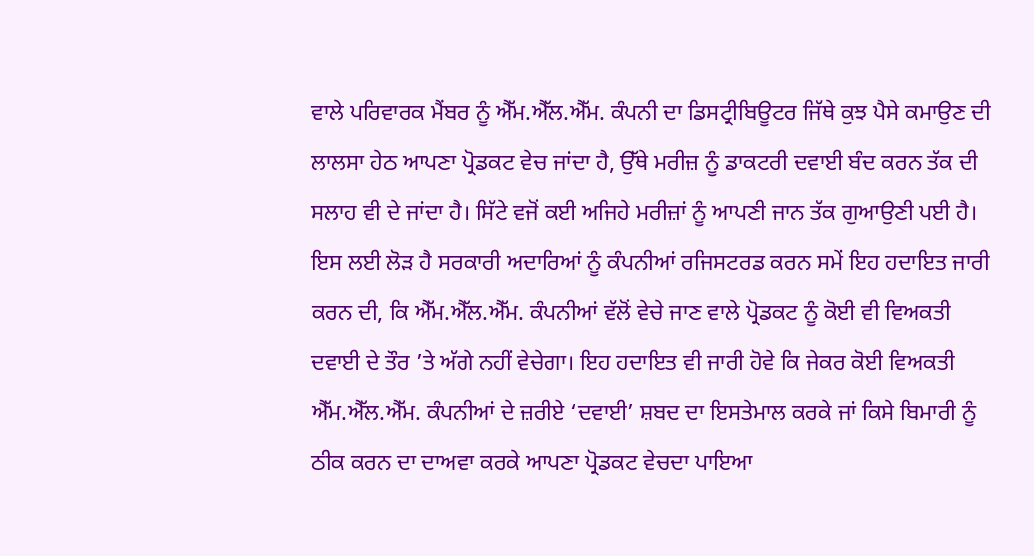ਵਾਲੇ ਪਰਿਵਾਰਕ ਮੈਂਬਰ ਨੂੰ ਐੱਮ.ਐੱਲ.ਐੱਮ. ਕੰਪਨੀ ਦਾ ਡਿਸਟ੍ਰੀਬਿਊਟਰ ਜਿੱਥੇ ਕੁਝ ਪੈਸੇ ਕਮਾਉਣ ਦੀ ਲਾਲਸਾ ਹੇਠ ਆਪਣਾ ਪ੍ਰੋਡਕਟ ਵੇਚ ਜਾਂਦਾ ਹੈ, ਉੱਥੇ ਮਰੀਜ਼ ਨੂੰ ਡਾਕਟਰੀ ਦਵਾਈ ਬੰਦ ਕਰਨ ਤੱਕ ਦੀ ਸਲਾਹ ਵੀ ਦੇ ਜਾਂਦਾ ਹੈ। ਸਿੱਟੇ ਵਜੋਂ ਕਈ ਅਜਿਹੇ ਮਰੀਜ਼ਾਂ ਨੂੰ ਆਪਣੀ ਜਾਨ ਤੱਕ ਗੁਆਉਣੀ ਪਈ ਹੈ।
ਇਸ ਲਈ ਲੋੜ ਹੈ ਸਰਕਾਰੀ ਅਦਾਰਿਆਂ ਨੂੰ ਕੰਪਨੀਆਂ ਰਜਿਸਟਰਡ ਕਰਨ ਸਮੇਂ ਇਹ ਹਦਾਇਤ ਜਾਰੀ ਕਰਨ ਦੀ, ਕਿ ਐੱਮ.ਐੱਲ.ਐੱਮ. ਕੰਪਨੀਆਂ ਵੱਲੋਂ ਵੇਚੇ ਜਾਣ ਵਾਲੇ ਪ੍ਰੋਡਕਟ ਨੂੰ ਕੋਈ ਵੀ ਵਿਅਕਤੀ ਦਵਾਈ ਦੇ ਤੌਰ ’ਤੇ ਅੱਗੇ ਨਹੀਂ ਵੇਚੇਗਾ। ਇਹ ਹਦਾਇਤ ਵੀ ਜਾਰੀ ਹੋਵੇ ਕਿ ਜੇਕਰ ਕੋਈ ਵਿਅਕਤੀ ਐੱਮ.ਐੱਲ.ਐੱਮ. ਕੰਪਨੀਆਂ ਦੇ ਜ਼ਰੀਏ ‘ਦਵਾਈ’ ਸ਼ਬਦ ਦਾ ਇਸਤੇਮਾਲ ਕਰਕੇ ਜਾਂ ਕਿਸੇ ਬਿਮਾਰੀ ਨੂੰ ਠੀਕ ਕਰਨ ਦਾ ਦਾਅਵਾ ਕਰਕੇ ਆਪਣਾ ਪ੍ਰੋਡਕਟ ਵੇਚਦਾ ਪਾਇਆ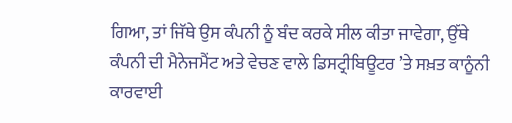ਗਿਆ, ਤਾਂ ਜਿੱਥੇ ਉਸ ਕੰਪਨੀ ਨੂੰ ਬੰਦ ਕਰਕੇ ਸੀਲ ਕੀਤਾ ਜਾਵੇਗਾ, ਉੱਥੇ ਕੰਪਨੀ ਦੀ ਮੈਨੇਜਮੈਂਟ ਅਤੇ ਵੇਚਣ ਵਾਲੇ ਡਿਸਟ੍ਰੀਬਿਊਟਰ ’ਤੇ ਸਖ਼ਤ ਕਾਨੂੰਨੀ ਕਾਰਵਾਈ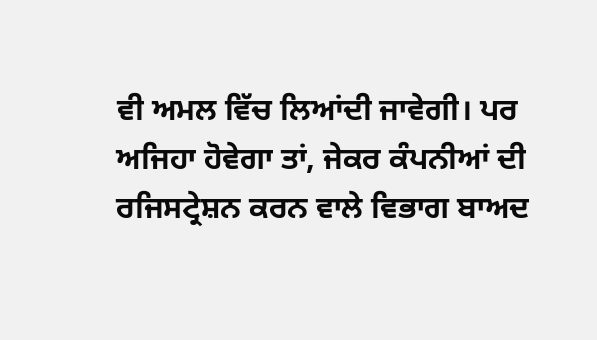ਵੀ ਅਮਲ ਵਿੱਚ ਲਿਆਂਦੀ ਜਾਵੇਗੀ। ਪਰ ਅਜਿਹਾ ਹੋਵੇਗਾ ਤਾਂ, ਜੇਕਰ ਕੰਪਨੀਆਂ ਦੀ ਰਜਿਸਟ੍ਰੇਸ਼ਨ ਕਰਨ ਵਾਲੇ ਵਿਭਾਗ ਬਾਅਦ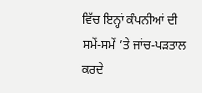ਵਿੱਚ ਇਨ੍ਹਾਂ ਕੰਪਨੀਆਂ ਦੀ ਸਮੇਂ-ਸਮੇਂ ’ਤੇ ਜਾਂਚ-ਪੜਤਾਲ ਕਰਦੇ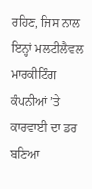ਰਹਿਣ, ਜਿਸ ਨਾਲ ਇਨ੍ਹਾਂ ਮਲਟੀਲੈਵਲ ਮਾਰਕੀਟਿੰਗ ਕੰਪਨੀਆਂ ’ਤੇ ਕਾਰਵਾਈ ਦਾ ਡਰ ਬਣਿਆ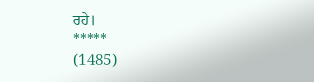ਰਹੇ।
*****
(1485)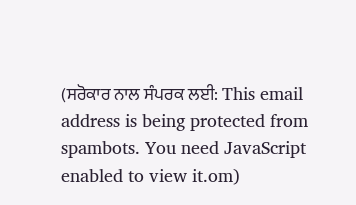(ਸਰੋਕਾਰ ਨਾਲ ਸੰਪਰਕ ਲਈ: This email address is being protected from spambots. You need JavaScript enabled to view it.om)